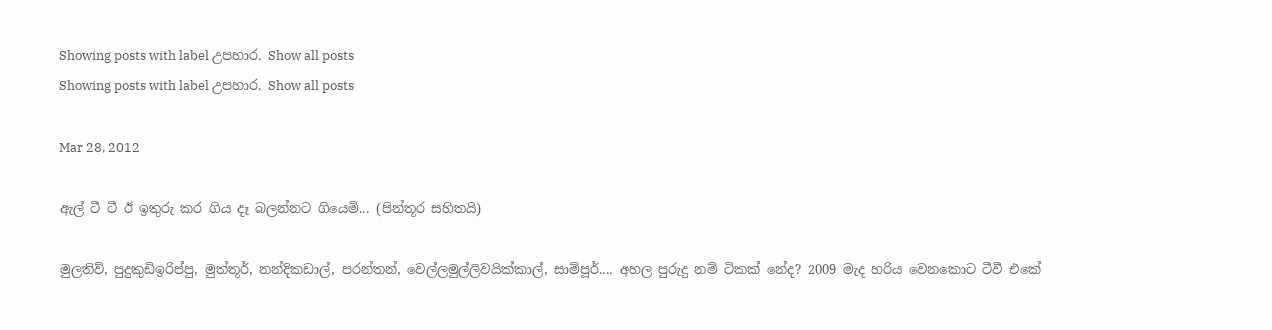Showing posts with label උපහාර. Show all posts
Showing posts with label උපහාර. Show all posts

Mar 28, 2012

ඇල් ටී ටී ඊ ඉතුරු කර ගිය දෑ බලන්නට ගියෙමි... (පින්තූර සහිතයි)

මුලතිව්, පුදුකුඩිඉරිප්පු, මුත්තූර්, නන්දිකඩාල්, පරන්තන්, වෙල්ලමුල්ලිවයික්කාල්, සාම්පූර්.... අහල පුරුදු නම් ටිකක් නේද? 2009 මැද හරිය වෙනකොට ටීවී එකේ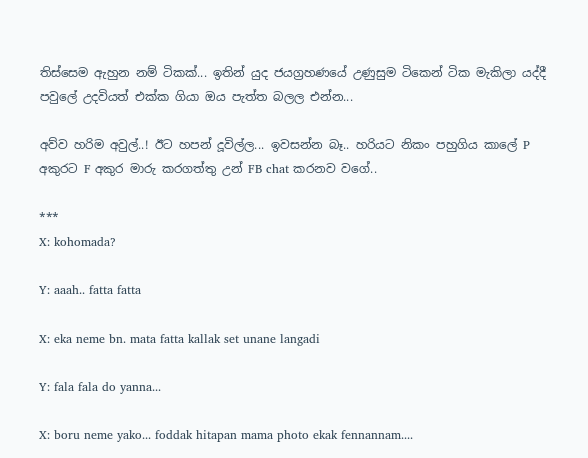තිස්සෙම ඇහුන නම් ටිකක්... ඉතින් යුද ජයග්‍රහණයේ උණුසුම ටිකෙන් ටික මැකිලා යද්දී පවුලේ උදවියත් එක්ක ගියා ඔය පැත්ත බලල එන්න...

අව්ව හරිම අවුල්..! ඊට හපන් දූවිල්ල... ඉවසන්න බෑ.. හරියට නිකං පහුගිය කාලේ P අකුරට F අකුර මාරු කරගත්තු උන් FB chat කරනව වගේ..

***
X: kohomada?

Y: aaah.. fatta fatta

X: eka neme bn. mata fatta kallak set unane langadi

Y: fala fala do yanna...

X: boru neme yako... foddak hitapan mama photo ekak fennannam....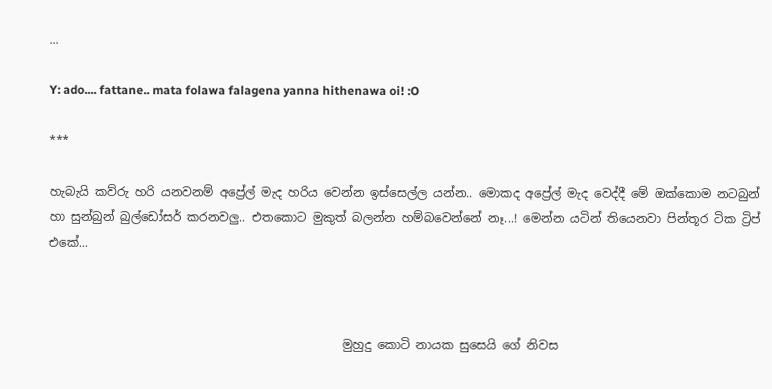...

Y: ado.... fattane.. mata folawa falagena yanna hithenawa oi! :O

***

හැබැයි කව්රු හරි යනවනම් අප්‍රේල් මැද හරිය වෙන්න ඉස්සෙල්ල යන්න.. මොකද අප්‍රේල් මැද වෙද්දී මේ ඔක්කොම නටබුන් හා සුන්බුන් බුල්ඩෝසර් කරනවලු.. එතකොට මුකුත් බලන්න හම්බවෙන්නේ නෑ...! මෙන්න යටින් තියෙනවා පින්තූර ටික ට්‍රිප් එකේ...



                                                 මුහුදු කොටි නායක සුසෙයි ගේ නිවස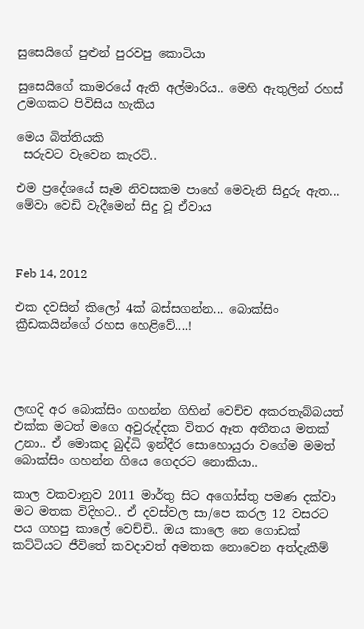සුසෙයිගේ පුළුන් පුරවපු කොටියා

සුසෙයිගේ කාමරයේ ඇති අල්මාරිය.. මෙහි ඇතුලින් රහස් උමගකට පිවිසිය හැකිය

මෙය බිත්තියකි
 සරුවට වැවෙන කැරට්..

එම ප්‍රදේශයේ සෑම නිවසකම පාහේ මෙවැනි සිදුරු ඇත... මේවා වෙඩි වැදීමෙන් සිදු වූ ඒවාය



Feb 14, 2012

එක දවසින් කිලෝ 4ක් බස්සගන්න... බොක්සිං ක්‍රීඩකයින්ගේ රහස හෙළිවේ....!




ලඟදි අර බොක්සිං ගහන්න ගිහින් වෙච්ච අකරතැබ්බයත් එක්ක මටත් මගෙ අවුරුද්දක විතර ඈත අතීතය මතක් උනා.. ඒ මොකද බුද්ධි ඉන්දීර සොහොයුරා වගේම මමත් බොක්සිං ගහන්න ගියෙ ගෙදරට නොකියා..

කාල වකවානුව 2011 මාර්තු සිට අගෝස්තු පමණ දක්වා මට මතක විදිහට.. ඒ දවස්වල සා/පෙ කරල 12 වසරට පය ගහපු කාලේ වෙච්චි.. ඔය කාලෙ නෙ ගොඩක් කට්ටියට ජීවිතේ කවදාවත් අමතක නොවෙන අත්දැකීම්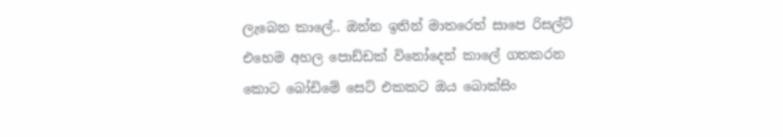ලැබෙන කාලේ.. ඔන්න ඉතින් මාතරෙත් සාපෙ රිසල්ට් එහෙම අහල පොඩ්ඩක් විනෝදෙන් කාලේ ගතකරන කොට බෝඩිමේ සෙට් එකකට ඔය බොක්සිං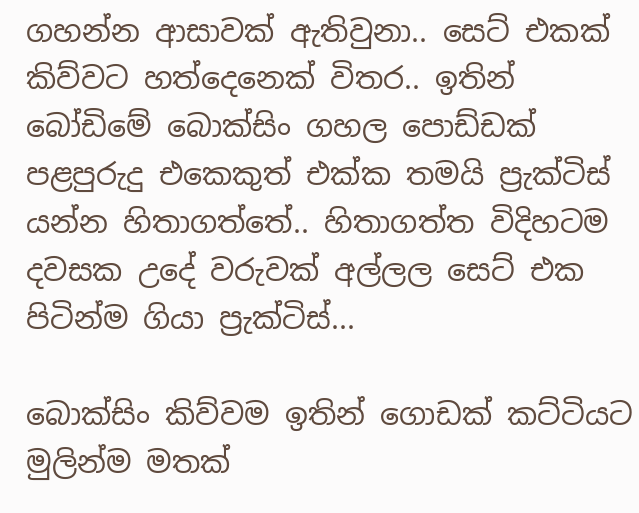ගහන්න ආසාවක් ඇතිවුනා.. සෙට් එකක් කිව්වට හත්දෙනෙක් විතර.. ඉතින් බෝඩිමේ බොක්සිං ගහල පොඩ්ඩක් පළපුරුදු එකෙකුත් එක්ක තමයි ප්‍රැක්ටිස් යන්න හිතාගත්තේ.. හිතාගත්ත විදිහටම දවසක උදේ වරුවක් අල්ලල සෙට් එක පිටින්ම ගියා ප්‍රැක්ටිස්...

බොක්සිං කිව්වම ඉතින් ගොඩක් කට්ටියට මුලින්ම මතක්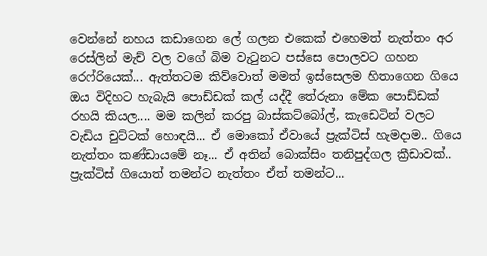වෙන්නේ නහය කඩාගෙන ලේ ගලන එකෙක් එහෙමත් නැත්තං අර රෙස්ලින් මැච් වල වගේ බිම වැටුනට පස්සෙ පොලවට ගහන රෙෆ්රියෙක්... ඇත්තටම කිව්වොත් මමත් ඉස්සෙලම හිතාගෙන ගියෙ ඔය විදිහට හැබැයි පොඩ්ඩක් කල් යද්දී තේරුනා මේක පොඩ්ඩක් රහයි කියල.... මම කලින් කරපු බාස්කට්බෝල්, කැඩෙටින් වලට වැඩිය චුට්ටක් හොඳයි... ඒ මොකෝ ඒවායේ ප්‍රැක්ටිස් හැමදාම.. ගියෙ නැත්තං කණ්ඩායමේ නෑ... ඒ අතින් බොක්සිං තනිපුද්ගල ක්‍රීඩාවක්.. ප්‍රැක්ටිස් ගියොත් තමන්ට නැත්තං ඒත් තමන්ට...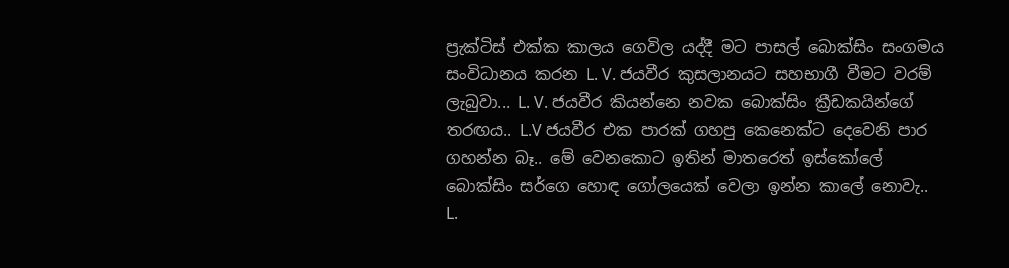ප්‍රැක්ටිස් එක්ක කාලය ගෙවිල යද්දී මට පාසල් බොක්සිං සංගමය සංවිධානය කරන L. V. ජයවීර කුසලානයට සහභාගී වීමට වරම් ලැබුවා... L. V. ජයවීර කියන්නෙ නවක බොක්සිං ක්‍රීඩකයින්ගේ තරඟය.. L.V ජයවීර එක පාරක් ගහපු කෙනෙක්ට දෙවෙනි පාර ගහන්න බෑ.. මේ වෙනකොට ඉතින් මාතරෙත් ඉස්කෝලේ බොක්සිං සර්ගෙ හොඳ ගෝලයෙක් වෙලා ඉන්න කාලේ නොවැ.. L.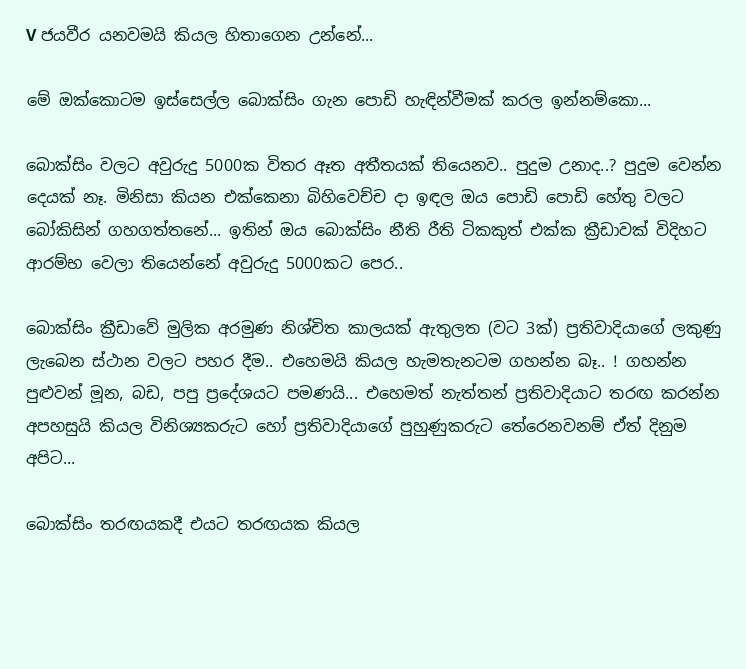V ජයවීර යනවමයි කියල හිතාගෙන උන්නේ...

මේ ඔක්කොටම ඉස්සෙල්ල බොක්සිං ගැන පොඩි හැඳින්වීමක් කරල ඉන්නම්කො...

බොක්සිං වලට අවුරුදු 5000ක විතර ඈත අතීතයක් තියෙනව.. පුදුම උනාද..? පුදුම වෙන්න දෙයක් නෑ. මිනිසා කියන එක්කෙනා බිහිවෙච්ච දා ඉඳල ඔය පොඩි පොඩි හේතු වලට බෝකිසින් ගහගත්තනේ... ඉතින් ඔය බොක්සිං නීති රීති ටිකකුත් එක්ක ක්‍රීඩාවක් විදිහට ආරම්භ වෙලා තියෙන්නේ අවුරුදු 5000කට පෙර..

බොක්සිං ක්‍රීඩාවේ මුලික අරමුණ නිශ්චිත කාලයක්‌ ඇතුලත (වට 3ක්) ප්‍රතිවාදියාගේ ලකුණු ලැබෙන ස්ථාන වලට පහර දීම.. එහෙමයි කියල හැමතැනටම ගහන්න බෑ.. ! ගහන්න පුළුවන් මූන, බඩ, පපු ප්‍රදේශයට පමණයි... එහෙමත් නැත්තන් ප්‍රතිවාදියාට තරඟ කරන්න අපහසුයි කියල විනිශ්‍යකරුට හෝ ප්‍රතිවාදියාගේ පුහුණුකරුට තේරෙනවනම් ඒත් දිනුම අපිට...

බොක්සිං තරඟයකදී එයට තරඟයක කියල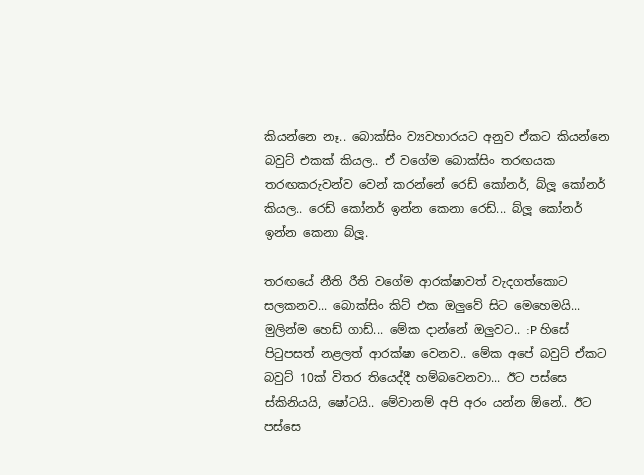කියන්නෙ නෑ.. බොක්සිං ව්‍යවහාරයට අනුව ඒකට කියන්නෙ බවුට් එකක් කියල.. ඒ වගේම බොක්සිං තරඟයක තරඟකරුවන්ව වෙන් කරන්නේ රෙඩ් කෝනර්, බ්ලූ කෝනර් කියල.. රෙඩ් කෝනර් ඉන්න කෙනා රෙඩ්... බ්ලූ කෝනර් ඉන්න කෙනා බ්ලූ.

තරඟයේ නීති රීති වගේම ආරක්ෂාවත් වැදගත්කොට සලකනව... බොක්සිං කිට් එක ඔලුවේ සිට මෙහෙමයි... මුලින්ම හෙඩ් ගාඩ්... මේක දාන්නේ ඔලුවට.. :P හිසේ පිටුපසත් නළලත් ආරක්ෂා වෙනව.. මේක අපේ බවුට් ඒකට බවුට් 10ක් විතර තියෙද්දී හම්බවෙනවා... ඊට පස්සෙ ස්කිනියයි, ෂෝටයි.. මේවානම් අපි අරං යන්න ඕනේ.. ඊට පස්සෙ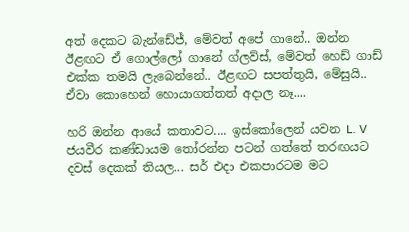අත් දෙකට බැන්ඩේජ්, මේවත් අපේ ගානේ.. ඔන්න ඊළඟට ඒ ගොල්ලෝ ගානේ ග්ලව්ස්, මේවත් හෙඩ් ගාඩ් එක්ක තමයි ලැබෙන්නේ.. ඊළඟට සපත්තුයි, මේසුයි.. ඒවා කොහෙන් හොයාගත්තත් අදාල නෑ....

හරි ඔන්න ආයේ කතාවට.... ඉස්කෝලෙන් යවන L. V ජයවීර කණ්ඩායම තෝරන්න පටන් ගත්තේ තරඟයට දවස් දෙකක් තියල... සර් එදා එකපාරටම මට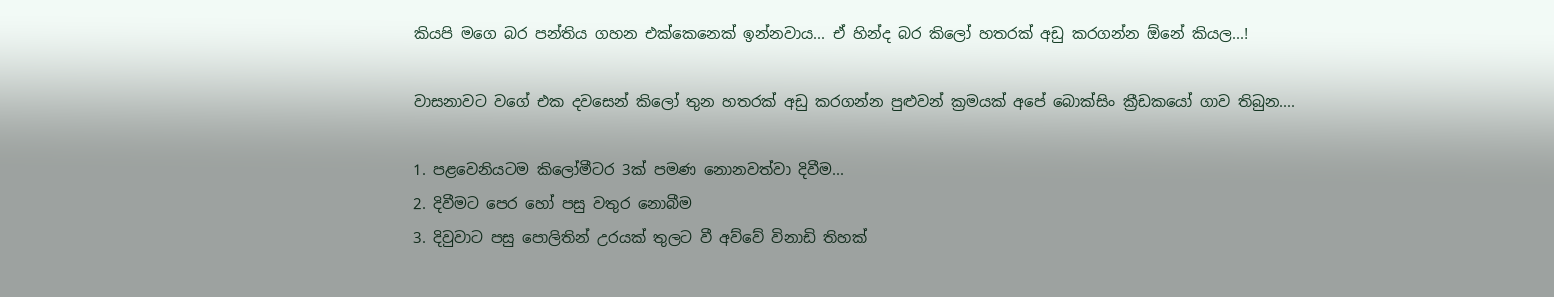කියපි මගෙ බර පන්තිය ගහන එක්කෙනෙක් ඉන්නවාය... ඒ හින්ද බර කිලෝ හතරක් අඩු කරගන්න ඕනේ කියල...!

වාසනාවට වගේ එක දවසෙන් කිලෝ තුන හතරක් අඩු කරගන්න පුළුවන් ක්‍රමයක් අපේ බොක්සිං ක්‍රීඩකයෝ ගාව තිබුන....

1. පළවෙනියටම කිලෝමීටර 3ක් පමණ නොනවත්වා දිවීම...
2. දිවීමට පෙර හෝ පසු වතුර නොබීම
3. දිවුවාට පසු පොලිතින් උරයක් තුලට වී අව්වේ විනාඩි තිහක්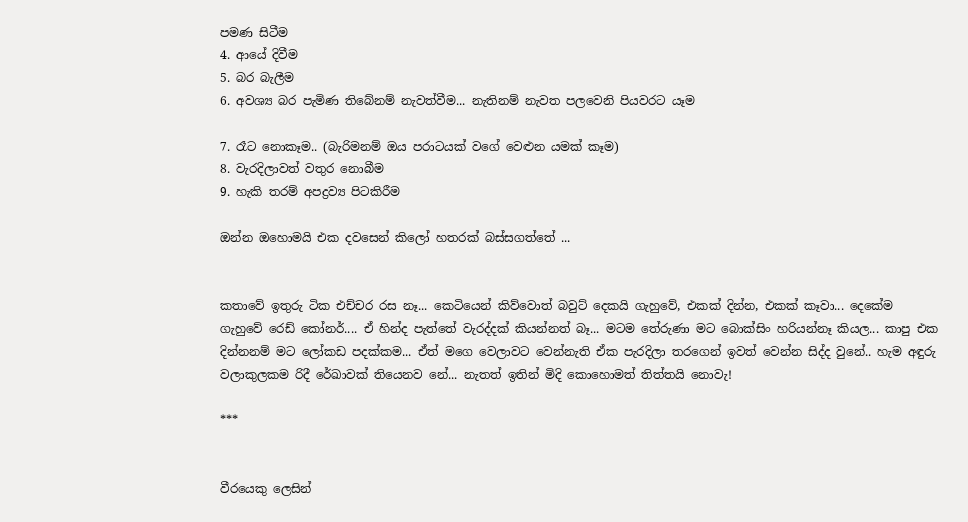පමණ සිටීම
4. ආයේ දිවීම
5. බර බැලීම
6. අවශ්‍ය බර පැමිණ තිබේනම් නැවත්වීම... නැතිනම් නැවත පලවෙනි පියවරට යෑම

7. රෑට නොකෑම.. (බැරිමනම් ඔය පරාටයක් වගේ වෙළුන යමක් කෑම)
8. වැරදිලාවත් වතුර නොබීම
9. හැකි තරම් අපද්‍රව්‍ය පිටකිරීම

ඔන්න ඔහොමයි එක දවසෙන් කිලෝ හතරක් බස්සගත්තේ ...


කතාවේ ඉතුරු ටික එච්චර රස නෑ... කෙටියෙන් කිව්වොත් බවුට් දෙකයි ගැහුවේ, එකක් දින්න, එකක් කෑවා... දෙකේම ගැහුවේ රෙඩ් කෝනර්.... ඒ හින්ද පැත්තේ වැරද්දක් කියන්නත් බෑ... මටම තේරුණා මට බොක්සිං හරියන්නෑ කියල... කාපු එක දින්නනම් මට ලෝකඩ පදක්කම... ඒත් මගෙ වෙලාවට වෙන්නැති ඒක පැරදිලා තරගෙන් ඉවත් වෙන්න සිද්ද වුනේ.. හැම අඳුරු වලාකුලකම රිදී රේඛාවක් තියෙනව නේ... නැතත් ඉතින් මිදි කොහොමත් තිත්තයි නොවැ!

***


වීරයෙකු ලෙසින්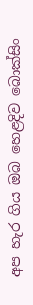අප හැර ගිය ඔබ හෙළදිව බොක්සිං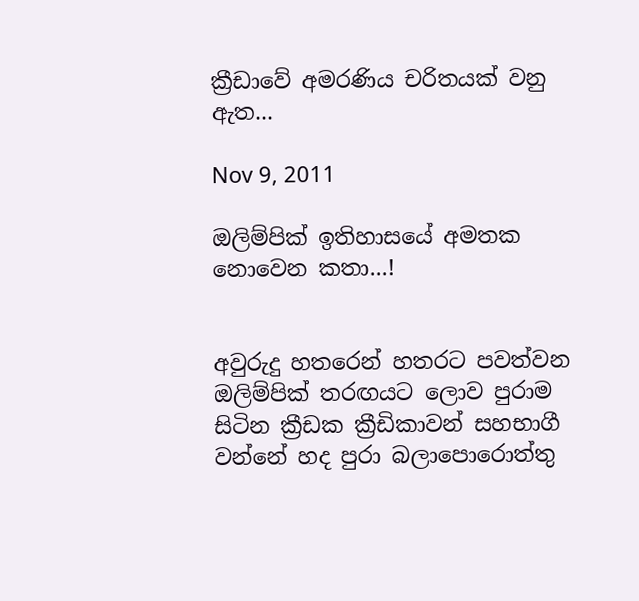ක්‍රීඩාවේ අමරණිය චරිතයක් වනු ඇත...

Nov 9, 2011

ඔලිම්පික් ඉතිහාසයේ අමතක නොවෙන කතා...!


අවුරුදු හතරෙන් හතරට පවත්වන ඔලිම්පික් තරඟයට ලොව පුරාම සිටින ක්‍රීඩක ක්‍රීඩිකාවන් සහභාගී වන්නේ හද පුරා බලාපොරොත්තු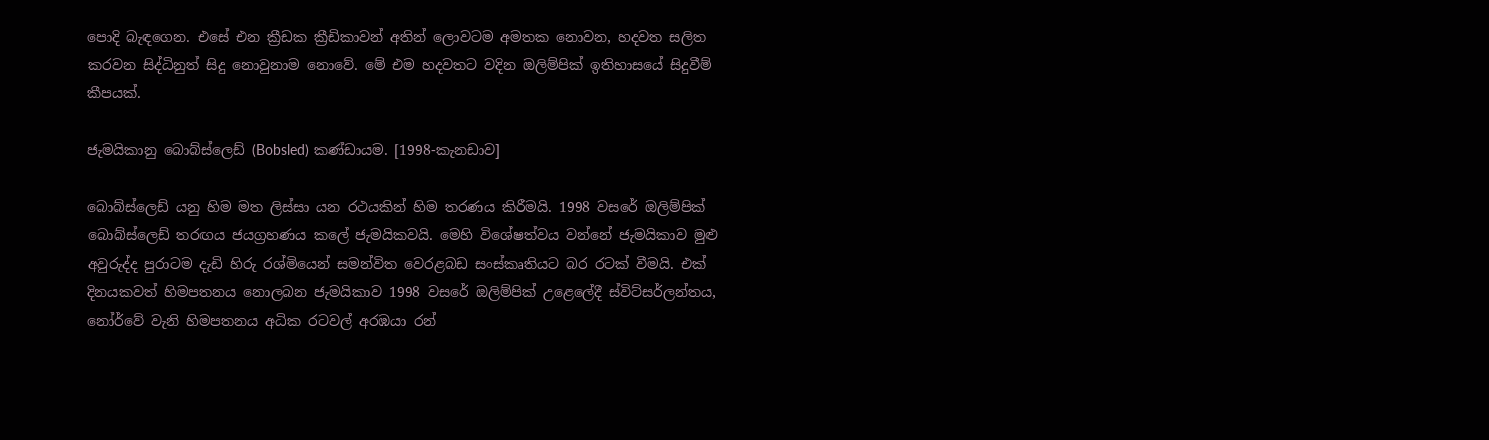පොදි බැඳගෙන. එසේ එන ක්‍රීඩක ක්‍රීඩිකාවන් අතින් ලොවටම අමතක නොවන, හදවත සලිත කරවන සිද්ධිනුත් සිදු නොවුනාම නොවේ. මේ එම හදවතට වදින ඔලිම්පික් ඉතිහාසයේ සිදුවීම් කීපයක්.

ජැමයිකානු බොබ්ස්ලෙඩ් (Bobsled) කණ්ඩායම. [1998-කැනඩාව]

බොබ්ස්ලෙඩ් යනු හිම මත ලිස්සා යන රථයකින් හිම තරණය කිරීමයි. 1998 වසරේ ඔලිම්පික් බොබ්ස්ලෙඩ් තරඟය ජයග්‍රහණය කලේ ජැමයිකවයි. මෙහි විශේෂත්වය වන්නේ ජැමයිකාව මුළු අවුරුද්ද පුරාටම දැඩි හිරු රශ්මියෙන් සමන්විත වෙරළබඩ සංස්කෘතියට බර රටක් වීමයි. එක් දිනයකවත් හිමපතනය නොලබන ජැමයිකාව 1998 වසරේ ඔලිම්පික් උළෙලේදී ස්විට්සර්ලන්තය, නෝර්වේ වැනි හිමපතනය අධික රටවල් අරඹයා රන්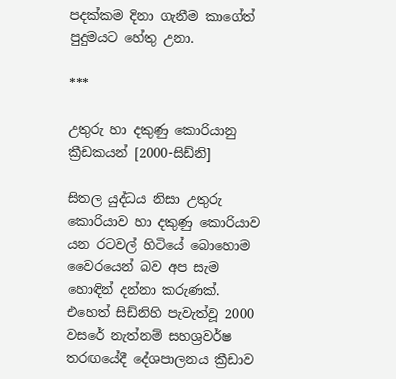පදක්කම දිනා ගැනීම කාගේත් පුදුමයට හේතු උනා.

***

උතුරු හා දකුණු කොරියානු ක්‍රීඩකයන් [2000-සිඩ්නි]

සිතල යුද්ධය නිසා උතුරු කොරියාව හා දකුණු කොරියාව යන රටවල් හිටියේ බොහොම වෛරයෙන් බව අප සැම හොඳින් දන්නා කරුණක්. එහෙත් සිඩ්නිහි පැවැත්වූ 2000 වසරේ නැත්නම් සහශ්‍රවර්ෂ තරඟයේදී දේශපාලනය ක්‍රීඩාව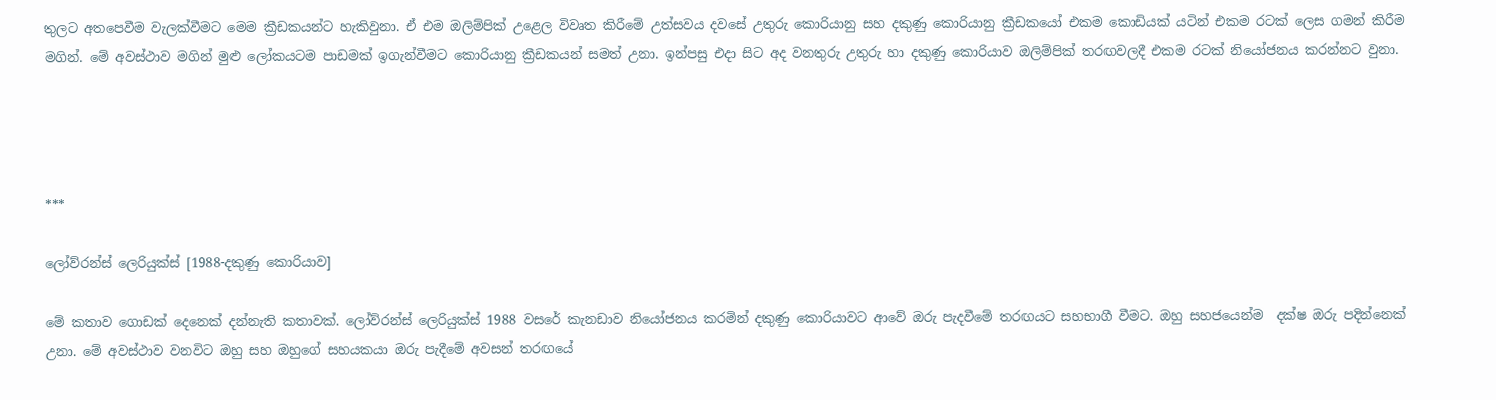තුලට අතපෙවීම වැලක්වීමට මෙම ක්‍රීඩකයන්ට හැකිවුනා. ඒ එම ඔලිම්පික් උළෙල විවෘත කිරීමේ උත්සවය දවසේ උතුරු කොරියානු සහ දකුණු කොරියානු ක්‍රීඩකයෝ එකම කොඩියක් යටින් එකම රටක් ලෙස ගමන් කිරීම මගින්. මේ අවස්ථාව මගින් මුළු ලෝකයටම පාඩමක් ඉගැන්වීමට කොරියානු ක්‍රීඩකයන් සමත් උනා. ඉන්පසු එදා සිට අද වනතුරු උතුරු හා දකුණු කොරියාව ඔලිම්පික් තරඟවලදී එකම රටක් නියෝජනය කරන්නට වුනා.




***

ලෝව්රන්ස් ලෙරියුක්ස් [1988-දකුණු කොරියාව]

මේ කතාව ගොඩක් දෙනෙක් දන්නැති කතාවක්. ලෝව්රන්ස් ලෙරියුක්ස් 1988 වසරේ කැනඩාව නියෝජනය කරමින් දකුණු කොරියාවට ආවේ ඔරු පැදවීමේ තරඟයට සහභාගී වීමට. ඔහු සහජයෙන්ම  දක්ෂ ඔරු පදින්නෙක් උනා. මේ අවස්ථාව වනවිට ඔහු සහ ඔහුගේ සහයකයා ඔරු පැදීමේ අවසන් තරඟයේ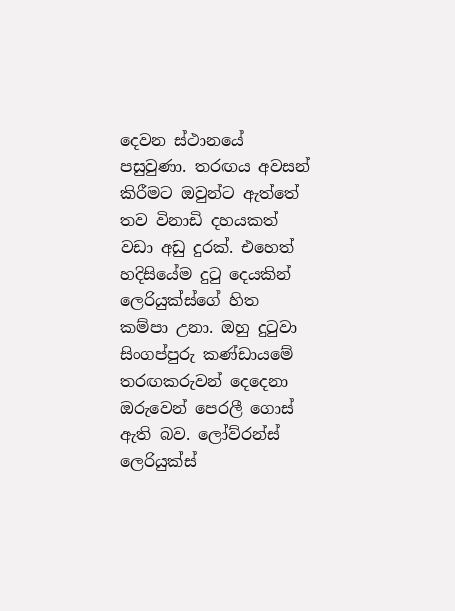දෙවන ස්ථානයේ පසුවුණා. තරඟය අවසන් කිරීමට ඔවුන්ට ඇත්තේ තව විනාඩි දහයකත් වඩා අඩු දුරක්. එහෙත් හදිසියේම දුටු දෙයකින් ලෙරියුක්ස්ගේ හිත කම්පා උනා. ඔහු දුටුවා සිංගප්පුරු කණ්ඩායමේ තරඟකරුවන් දෙදෙනා ඔරුවෙන් පෙරලී ගොස් ඇති බව. ලෝව්රන්ස් ලෙරියුක්ස්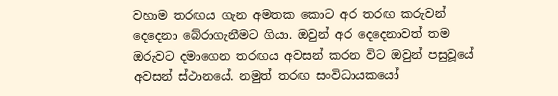වහාම තරඟය ගැන අමතක කොට අර තරඟ කරුවන් දෙදෙනා බේරාගැනීමට ගියා. ඔවුන් අර දෙදෙනාවත් තම ඔරුවට දමාගෙන තරඟය අවසන් කරන විට ඔවුන් පසුවූයේ අවසන් ස්ථානයේ. නමුත් තරඟ සංවිධායකයෝ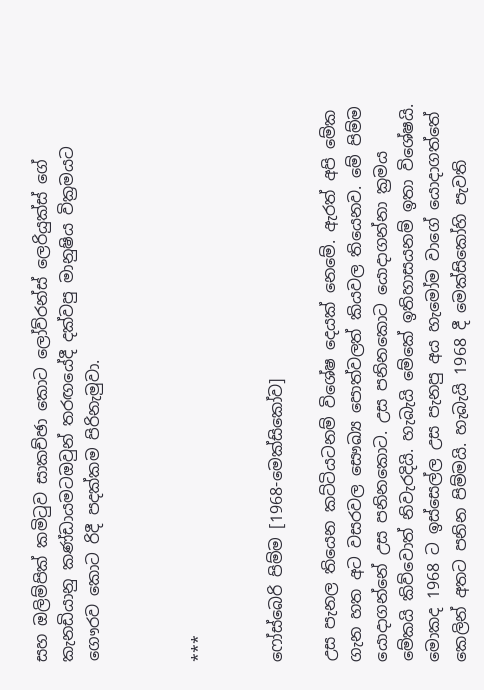සහ ඔලිම්පික් කමිටුව සාකච්ඡා කොට ලෝව්රන්ස් ලෙරියුක්ස් ගේ කැනඩියානු කණ්ඩායමටඔවුන් තරඟයේදී දක්වපු මානුෂිය වික්‍රමයට ගෞරව කොට රිදී පදක්කම පිරිනැමුවා.



***


ෆෝස්බෙරි පිම්ම [1968-මෙක්සිකෝව]

උස පැනල තියෙන කට්ටියටනම් විශේෂ දෙයක් නෙමේ. ඇරත් අපි මේක ගැන හත අට වසරවල සෞඛ්‍ය පොත්වලත් කියවල තියෙනව. මේ පිම්ම යොදාගන්නේ උස පනිනකොට. උස පනිනකොට යොදාගන්නා ක්‍රමය මේකයි කිව්වොත් නිවැරදියි. හැබැයි මේකේ ඉතිහාසයනම් ඉතා විශේෂයි. මොකද 1968 ට ඉස්සෙල්ල උස පැනපු අය හැමෝම වාගේ යොදාගත්තේ කෙලින් අතට පනින පිම්මයි. හැබැයි 1968 දී මෙක්සිකෝහි පැවති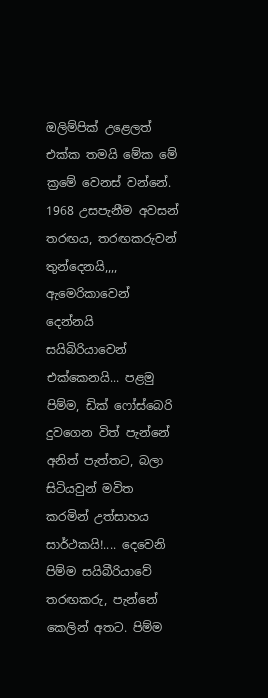ඔලිම්පික් උළෙලත් එක්ක තමයි මේක මේ ක්‍රමේ වෙනස් වන්නේ. 1968 උසපැනීම අවසන් තරඟය, තරඟකරුවන් තුන්දෙනයි,,,, ඇමෙරිකාවෙන් දෙන්නයි සයිබිරියාවෙන් එක්කෙනයි... පළමු පිම්ම, ඩික් ෆෝස්බෙරි දුවගෙන විත් පැන්නේ අනිත් පැත්තට, බලා සිටියවුන් මවිත කරමින් උත්සාහය සාර්ථකයි!.... දෙවෙනි පිම්ම සයිබීරියාවේ තරඟකරු, පැන්නේ කෙලින් අතට. පිම්ම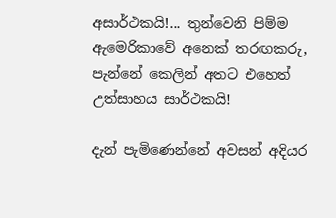අසාර්ථකයි!... තුන්වෙනි පිම්ම ඇමෙරිකාවේ අනෙක් තරඟකරු, පැන්නේ කෙලින් අතට එහෙත් උත්සාහය සාර්ථකයි!

දැන් පැමිණෙන්නේ අවසන් අදියර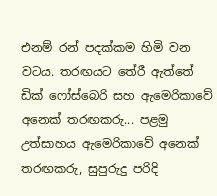එනම් රන් පදක්කම හිමි වන වටය. තරඟයට තේරී ඇත්තේ ඩික් ෆෝස්බෙරි සහ ඇමෙරිකාවේ අනෙක් තරඟකරු... පළමු උත්සාහය ඇමෙරිකාවේ අනෙක් තරඟකරු, සුපුරුදු පරිදි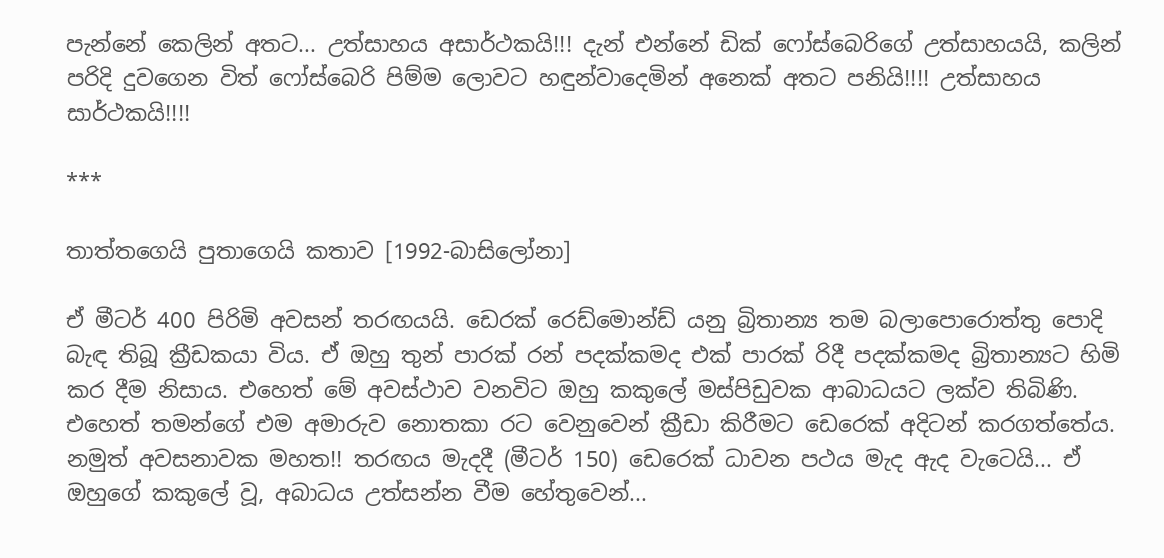පැන්නේ කෙලින් අතට... උත්සාහය අසාර්ථකයි!!! දැන් එන්නේ ඩික් ෆෝස්බෙරිගේ උත්සාහයයි, කලින් පරිදි දුවගෙන විත් ෆෝස්බෙරි පිම්ම ලොවට හඳුන්වාදෙමින් අනෙක් අතට පනියි!!!! උත්සාහය සාර්ථකයි!!!!

***

තාත්තගෙයි පුතාගෙයි කතාව [1992-බාසිලෝනා]

ඒ මීටර් 400 පිරිමි අවසන් තරඟයයි. ඩෙරක් රෙඩ්මොන්ඩ් යනු බ්‍රිතාන්‍ය තම බලාපොරොත්තු පොදි බැඳ තිබූ ක්‍රීඩකයා විය. ඒ ඔහු තුන් පාරක් රන් පදක්කමද එක් පාරක් රිදී පදක්කමද බ්‍රිතාන්‍යට හිමි කර දීම නිසාය. එහෙත් මේ අවස්ථාව වනවිට ඔහු කකුලේ මස්පිඩුවක ආබාධයට ලක්ව තිබිණි. එහෙත් තමන්ගේ එම අමාරුව නොතකා රට වෙනුවෙන් ක්‍රීඩා කිරීමට ඩෙරෙක් අදිටන් කරගත්තේය. නමුත් අවසනාවක මහත!! තරඟය මැදදී (මීටර් 150) ඩෙරෙක් ධාවන පථය මැද ඇද වැටෙයි... ඒ ඔහුගේ කකුලේ වූ, අබාධය උත්සන්න වීම හේතුවෙන්...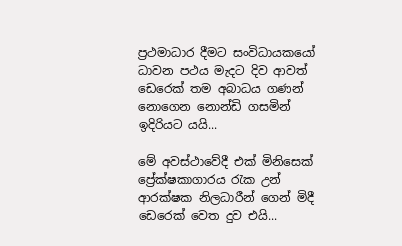ප්‍රථමාධාර දීමට සංවිධායකයෝ ධාවන පථය මැදට දිව ආවත් ඩෙරෙක් තම අබාධය ගණන් නොගෙන නොන්ඩි ගසමින් ඉදිරියට යයි...

මේ අවස්ථාවේදී එක් මිනිසෙක් ප්‍රේක්ෂකාගාරය රැක උන් ආරක්ෂක නිලධාරීන් ගෙන් මිදී ඩෙරෙක් වෙත දුව එයි...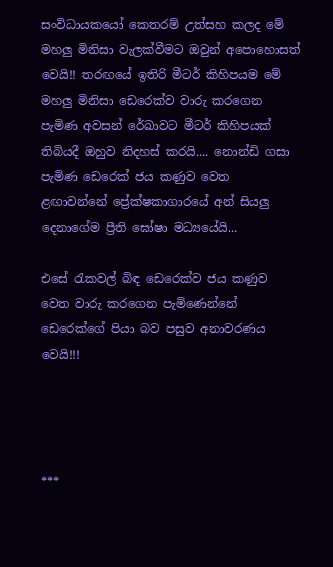සංවිධායකයෝ කෙතරම් උත්සහ කලද මේ මහලු මිනිසා වැලක්වීමට ඔවුන් අපොහොසත් වෙයි!! තරඟයේ ඉතිරි මීටර් කිහිපයම මේ මහලු මිනිසා ඩෙරෙක්ව වාරු කරගෙන පැමිණ අවසන් රේඛාවට මීටර් කිහිපයක් තිබියදී ඔහුව නිදහස් කරයි.... නොන්ඩි ගසා පැමිණ ඩෙරෙක් ජය කණුව වෙත ළඟාවන්නේ ප්‍රේක්ෂකාගාරයේ අන් සියලු දෙනාගේම ප්‍රීති ඝෝෂා මධ්‍යයේයි...

එසේ රැකවල් බිඳ ඩෙරෙක්ව ජය කණුව වෙත වාරු කරගෙන පැමිණෙන්නේ ඩෙරෙක්ගේ පියා බව පසුව අනාවරණය වෙයි!!!




***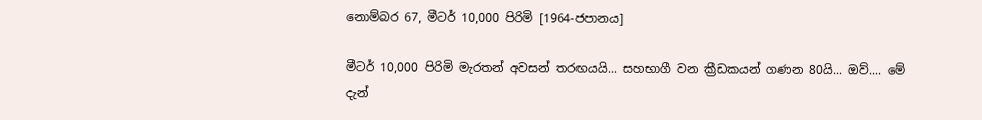නොම්බර 67, මීටර් 10,000 පිරිමි [1964-ජපානය]

මීටර් 10,000 පිරිමි මැරතන් අවසන් තරඟයයි... සහභාගී වන ක්‍රීඩකයන් ගණන 80යි... ඔව්.... මේ දැන්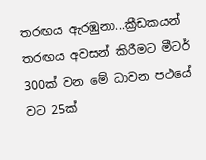තරඟය ඇරඹුනා...ක්‍රීඩකයන් තරඟය අවසන් කිරීමට මීටර් 300ක් වන මේ ධාවන පථයේ වට 25ක්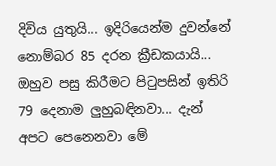දිවිය යුතුයි... ඉදිරියෙන්ම දුවන්නේ නොම්බර 85 දරන ක්‍රීඩකයායි... ඔහුව පසු කිරීමට පිටුපසින් ඉතිරි 79 දෙනාම ලුහුබඳිනවා... දැන් අපට පෙනෙනවා මේ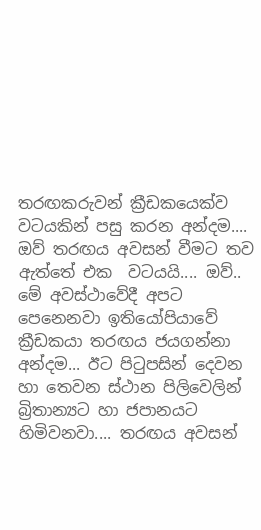තරඟකරුවන් ක්‍රීඩකයෙක්ව වටයකින් පසු කරන අන්දම.... ඔව් තරඟය අවසන් වීමට තව ඇත්තේ එක  වටයයි.... ඔව්.. මේ අවස්ථාවේදී අපට පෙනෙනවා ඉතියෝපියාවේ ක්‍රීඩකයා තරඟය ජයගන්නා අන්දම... ඊට පිටුපසින් දෙවන හා තෙවන ස්ථාන පිලිවෙලින් බ්‍රිතාන්‍යට හා ජපානයට හිමිවනවා.... තරඟය අවසන්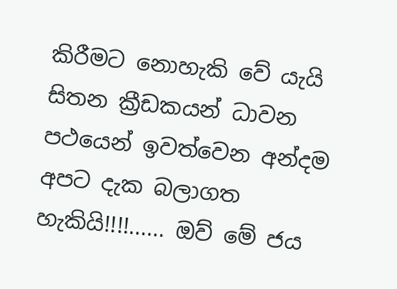කිරීමට නොහැකි වේ යැයි සිතන ක්‍රීඩකයන් ධාවන පථයෙන් ඉවත්වෙන අන්දම අපට දැක බලාගත හැකියි!!!!...... ඔව් මේ ජය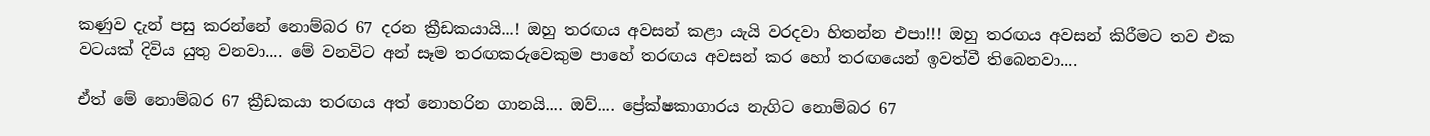කණුව දැන් පසු කරන්නේ නොම්බර 67 දරන ක්‍රීඩකයායි...! ඔහු තරඟය අවසන් කළා යැයි වරදවා හිතන්න එපා!!! ඔහු තරඟය අවසන් කිරීමට තව එක වටයක් දිවිය යුතු වනවා.... මේ වනවිට අන් සෑම තරඟකරුවෙකුම පාහේ තරඟය අවසන් කර හෝ තරඟයෙන් ඉවත්වී තිබෙනවා....

ඒත් මේ නොම්බර 67 ක්‍රීඩකයා තරඟය අත් නොහරින ගානයි.... ඔව්.... ප්‍රේක්ෂකාගාරය නැගිට නොම්බර 67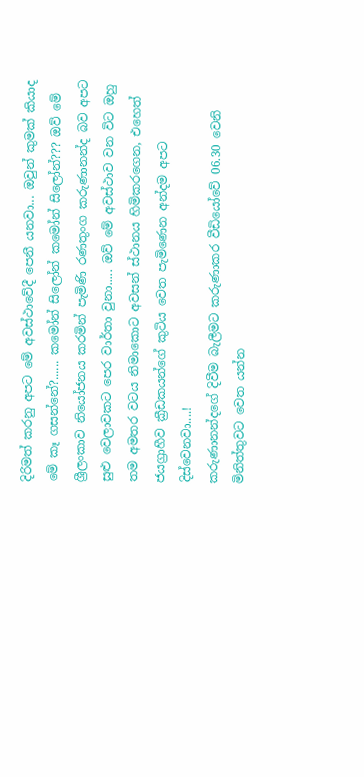දිරිමත් කරනු අපට මේ අවස්ථාවේදී පෙනී යනවා... ඔවුන් කුමක් කියාද මේ කෑ ගසන්නේ?...... කමෝන් සිලෝන් කමෝන් සිලෝන්??? ඔව් මේ ශ්‍රීලංකාව නියෝජනය කරමින් පැමිණි රණතුංග කරුණානන්ද බව අපට සුළු වෙලාවකට පෙර වාර්තා වුනා..... ඔව් මේ අවස්ථාව වන විට ඔහු තම අමතර වටය නිමාකොට අවසන් ස්ථානය හිමිකරගෙන, එහෙත් ජයග්‍රාහීව ක්‍රීඩකයන්ගේ කුටිය වෙත පැමිණෙන අන්දම අපට දිස්වෙනවා....!
කරුණානන්දගේ දිවීම බැලීමට කරුණාකර වීඩියෝවේ 06.30 වෙනි මිනිත්තුවට වෙත යන්න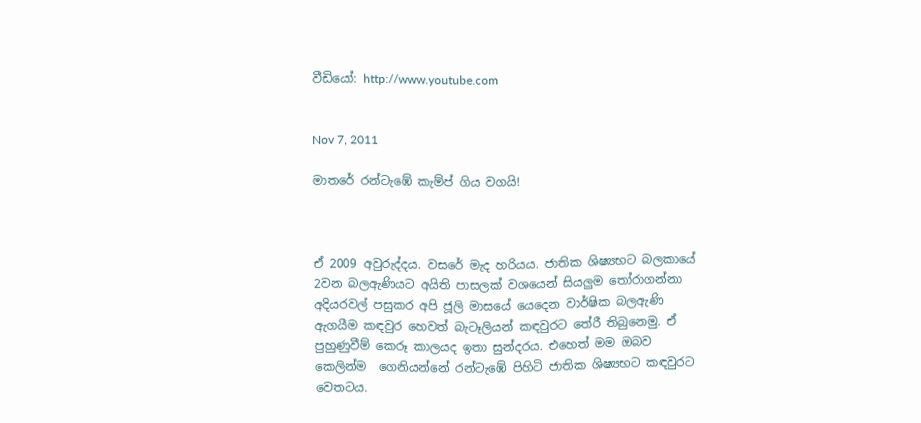වීඩියෝ: http://www.youtube.com


Nov 7, 2011

මාතරේ රන්ටැඹේ කැම්ප් ගිය වගයි!



ඒ 2009 අවුරුද්දය. වසරේ මැද හරියය. ජාතික ශිෂ්‍යභට බලකායේ 2වන බලඇණියට අයිති පාසලක්‌ වශයෙන් සියලුම තෝරාගන්නා අදියරවල් පසුකර අපි ජූලි මාසයේ යෙදෙන වාර්ෂික බලඇණි ඇගයීම කඳවුර හෙවත් බැටෑලියන් කඳවුරට තේරී තිබුනෙමු. ඒ පුහුණුවීම් කෙරූ කාලයද ඉතා සුන්දරය. එහෙත් මම ඔබව කෙලින්ම  ගෙනියන්නේ රන්ටැඹේ පිහිටි ජාතික ශිෂ්‍යභට කඳවුරට වෙතටය.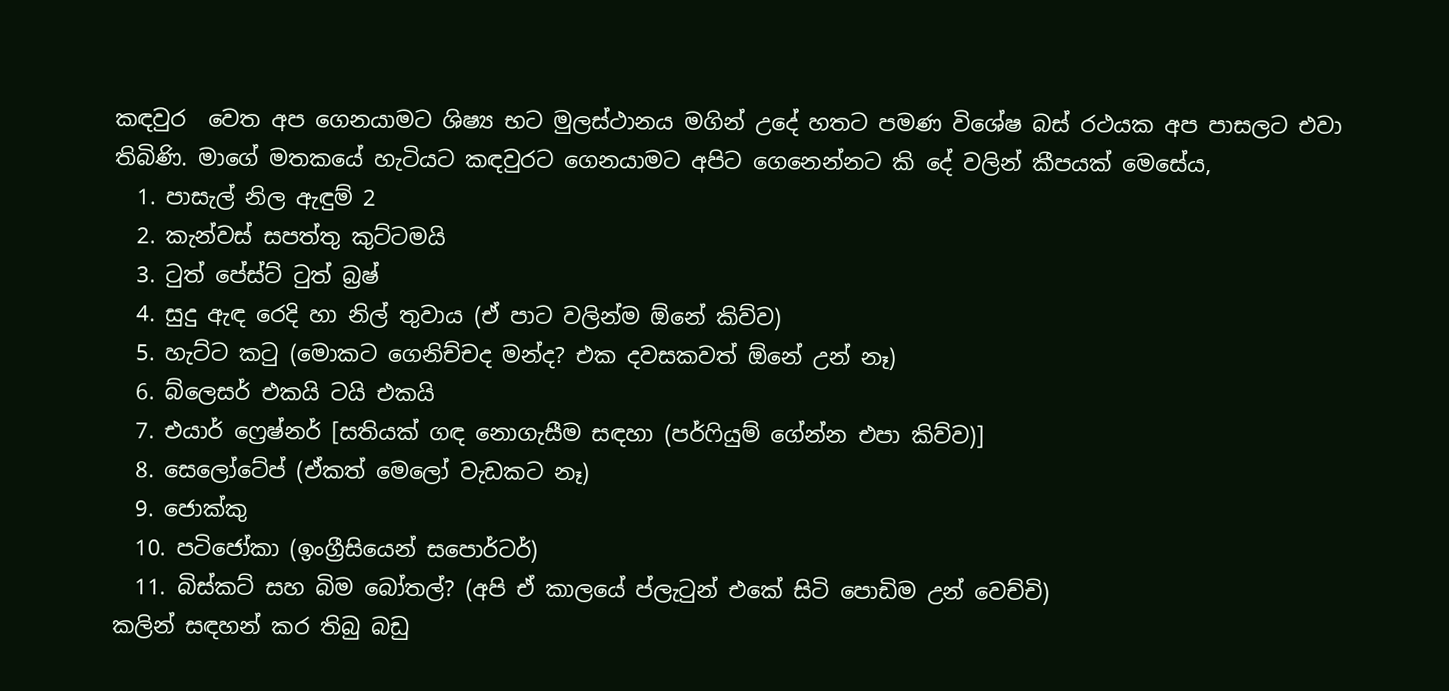කඳවුර  වෙත අප ගෙනයාමට ශිෂ්‍ය භට මුලස්ථානය මගින් උදේ හතට පමණ විශේෂ බස් රථයක අප පාසලට එවා තිබිණි. මාගේ මතකයේ හැටියට කඳවුරට ගෙනයාමට අපිට ගෙනෙන්නට කි දේ වලින් කීපයක් මෙසේය,
  1. පාසැල් නිල ඇඳුම් 2
  2. කැන්වස් සපත්තු කුට්ටමයි
  3. ටුත් පේස්ට් ටුත් බ්‍රෂ්
  4. සුදු ඇඳ රෙදි හා නිල් තුවාය (ඒ පාට වලින්ම ඕනේ කිව්ව)
  5. හැට්ට කටු (මොකට ගෙනිච්චද මන්ද? එක දවසකවත් ඕනේ උන් නෑ)
  6. බ්ලෙසර් එකයි ටයි එකයි
  7. එයාර් ෆ්‍රෙෂ්නර් [සතියක් ගඳ නොගැසීම සඳහා (පර්ෆියුම් ගේන්න එපා කිව්ව)]
  8. සෙලෝටේප් (ඒකත් මෙලෝ වැඩකට නෑ)
  9. ජොක්කු
  10. පටිජෝකා (ඉංග්‍රීසියෙන් සපොර්ටර්)
  11. බිස්කට් සහ බිම බෝතල්? (අපි ඒ කාලයේ ප්ලැටුන් එකේ සිටි පොඩිම උන් වෙච්චි)
කලින් සඳහන් කර තිබු බඩු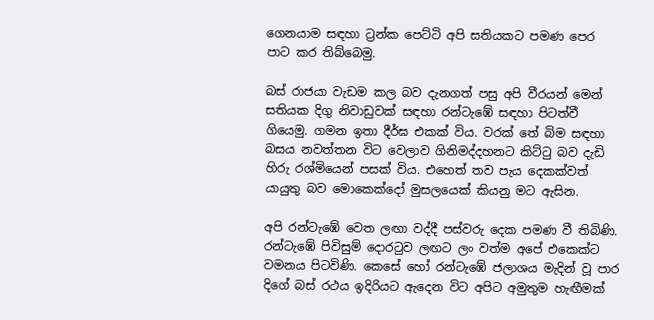ගෙනයාම සඳහා ට්‍රන්ක පෙට්ටි අපි සතියකට පමණ පෙර පාට කර තිබ්බෙමු.

බස් රාජයා වැඩම කල බව දැනගත් පසු අපි වීරයන් මෙන් සතියක දිගු නිවාඩුවක් සඳහා රන්ටැඹේ සඳහා පිටත්වී ගියෙමු. ගමන ඉතා දීර්ඝ එකක් විය. වරක් තේ බිම සඳහා බසය නවත්තන විට වෙලාව ගිනිමද්දහනට කිට්ටු බව දැඩි හිරු රශ්මියෙන් පසක් විය. එහෙත් තව පැය දෙකක්වත් යායුතු බව මොකෙක්දෝ මුසලයෙක් කියනු මට ඇසින.

අපි රන්ටැඹේ වෙත ලඟා වද්දී පස්වරු දෙක පමණ වී තිබිණි. රන්ටැඹේ පිවිසුම් දොරටුව ලඟට ලං වත්ම අපේ එකෙක්ට වමනය පිටවිණි. කෙසේ හෝ රන්ටැඹේ ජලාශය මැදින් වූ පාර දිගේ බස් රථය ඉදිරියට ඇදෙන විට අපිට අමුතුම හැඟීමක්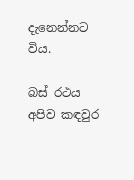දැනෙන්නට විය.

බස් රථය අපිව කඳවුර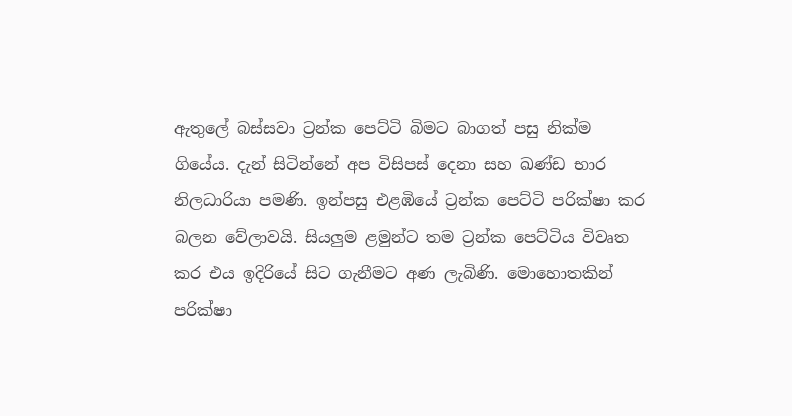ඇතුලේ බස්සවා ට්‍රන්ක පෙට්ටි බිමට බාගත් පසු නික්ම ගියේය. දැන් සිටින්නේ අප විසිපස් දෙනා සහ ඛණ්ඩ භාර නිලධාරියා පමණි. ඉන්පසු එළඹියේ ට්‍රන්ක පෙට්ටි පරික්ෂා කර බලන වේලාවයි. සියලුම ළමුන්ට තම ට්‍රන්ක පෙට්ටිය විවෘත කර එය ඉදිරියේ සිට ගැනීමට අණ ලැබිණි. මොහොතකින් පරික්ෂා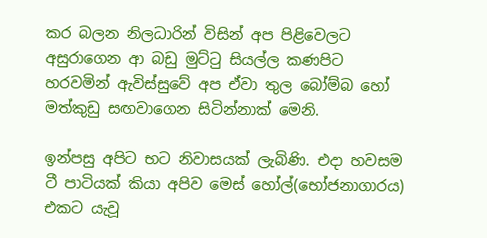කර බලන නිලධාරින් විසින් අප පිළිවෙලට අසුරාගෙන ආ බඩු මුට්ටු සියල්ල කණපිට හරවමින් ඇවිස්සුවේ අප ඒවා තුල බෝම්බ හෝ මත්කුඩු සඟවාගෙන සිටින්නාක් මෙනි.

ඉන්පසු අපිට භට නිවාසයක් ලැබිණි. එදා හවසම ටී පාටියක් කියා අපිව මෙස් හෝල්(භෝජනාගාරය) එකට යැවූ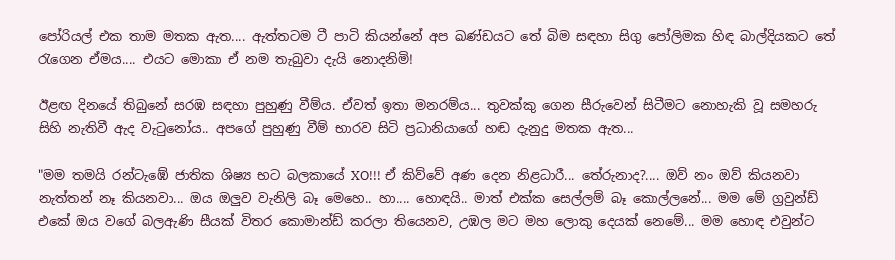පෝරියල් එක තාම මතක ඇත.... ඇත්තටම ටී පාටි කියන්නේ අප ඛණ්ඩයට තේ බිම සඳහා සිගු පෝලිමක හිඳ බාල්දියකට තේ රැගෙන ඒමය.... එයට මොකා ඒ නම තැබුවා දැයි නොදනිමි!

ඊළඟ දිනයේ තිබුනේ සරඹ සඳහා පුහුණු වීම්ය. ඒවත් ඉතා මනරම්ය... තුවක්කු ගෙන සීරුවෙන් සිටීමට නොහැකි වූ සමහරු සිහි නැතිවී ඇද වැටුනෝය.. අපගේ පුහුණු වීම් භාරව සිටි ප්‍රධානියාගේ හඬ දැනුදු මතක ඇත...

"මම තමයි රන්ටැඹේ ජාතික ශිෂ්‍ය භට බලකායේ XO!!! ඒ කිව්වේ අණ දෙන නිළධාරී... තේරුනාද?.... ඔව් නං ඔව් කියනවා නැත්තන් නෑ කියනවා... ඔය ඔලුව වැනිලි බෑ මෙහෙ.. හා.... හොඳයි.. මාත් එක්ක සෙල්ලම් බෑ කොල්ලනේ... මම මේ ග්‍රවුන්ඩ් එකේ ඔය වගේ බලඇණි සීයක් විතර කොමාන්ඩ් කරලා තියෙනව, උඹල මට මහ ලොකු දෙයක් නෙමේ... මම හොඳ එවුන්ට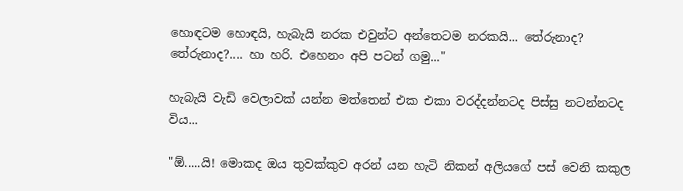හොඳටම හොඳයි, හැබැයි නරක එවුන්ට අන්තෙටම නරකයි... තේරුනාද? තේරුනාද?.... හා හරි. එහෙනං අපි පටන් ගමු..."

හැබැයි වැඩි වෙලාවක් යන්න මත්තෙන් එක එකා වරද්දන්නටද පිස්සු නටන්නටද විය...

"ඕ.....යි! මොකද ඔය තුවක්කුව අරන් යන හැටි නිකන් අලියගේ පස් වෙනි කකුල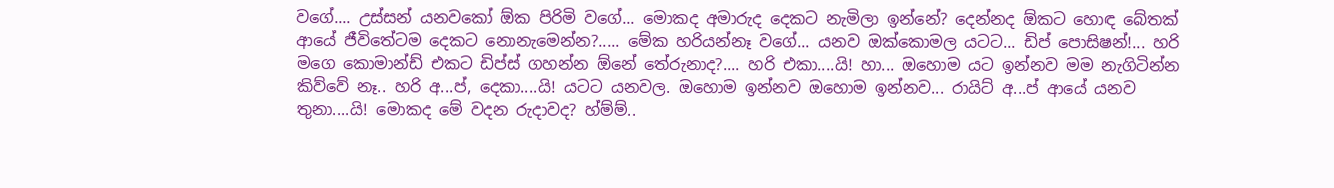වගේ.... උස්සන් යනවකෝ ඕක පිරිමි වගේ... මොකද අමාරුද දෙකට නැමිලා ඉන්නේ? දෙන්නද ඕකට හොඳ බේතක් ආයේ ජීවිතේටම දෙකට නොනැමෙන්න?..... මේක හරියන්නෑ වගේ... යනව ඔක්කොමල යටට... ඩිප් පොසිෂන්!... හරි මගෙ කොමාන්ඩ් එකට ඩිප්ස් ගහන්න ඕනේ තේරුනාද?.... හරි එකා....යි! හා... ඔහොම යට ඉන්නව මම නැගිටින්න කිව්වේ නෑ.. හරි අ...ප්, දෙකා....යි! යටට යනවල. ඔහොම ඉන්නව ඔහොම ඉන්නව... රායිට් අ...ප් ආයේ යනව තුනා....යි! මොකද මේ වදන රුදාවද? හ්ම්ම්..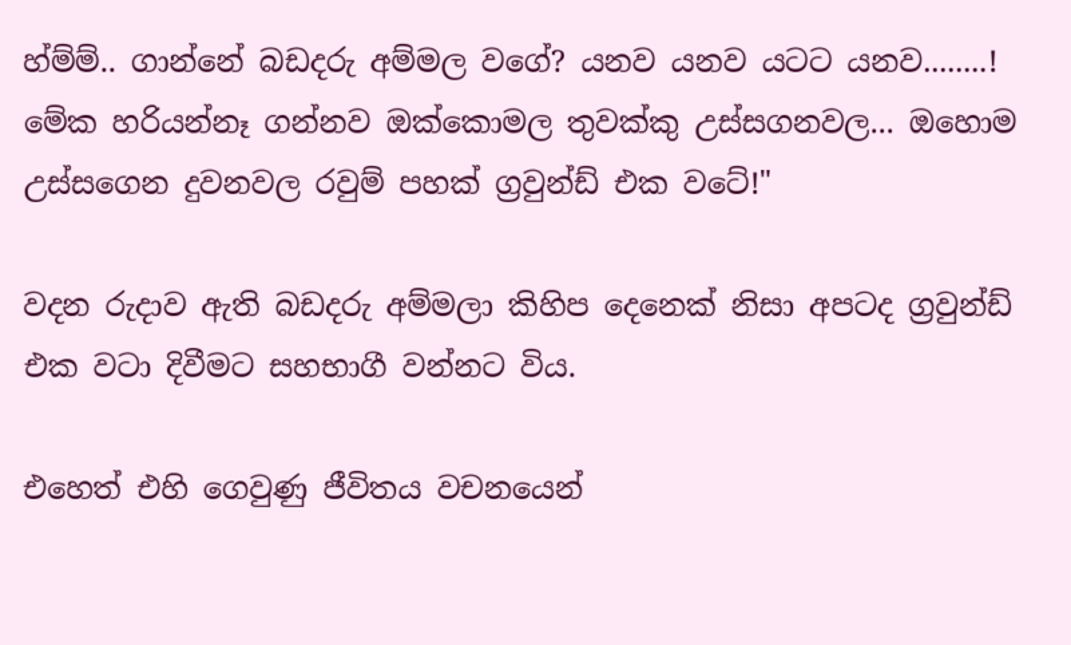හ්ම්ම්.. ගාන්නේ බඩදරු අම්මල වගේ? යනව යනව යටට යනව........! මේක හරියන්නෑ ගන්නව ඔක්කොමල තුවක්කු උස්සගනවල... ඔහොම උස්සගෙන දුවනවල රවුම් පහක් ග්‍රවුන්ඩ් එක වටේ!"

වදන රුදාව ඇති බඩදරු අම්මලා කිහිප දෙනෙක් නිසා අපටද ග්‍රවුන්ඩ් එක වටා දිවීමට සහභාගී වන්නට විය.

එහෙත් එහි ගෙවුණු ජීවිතය වචනයෙන්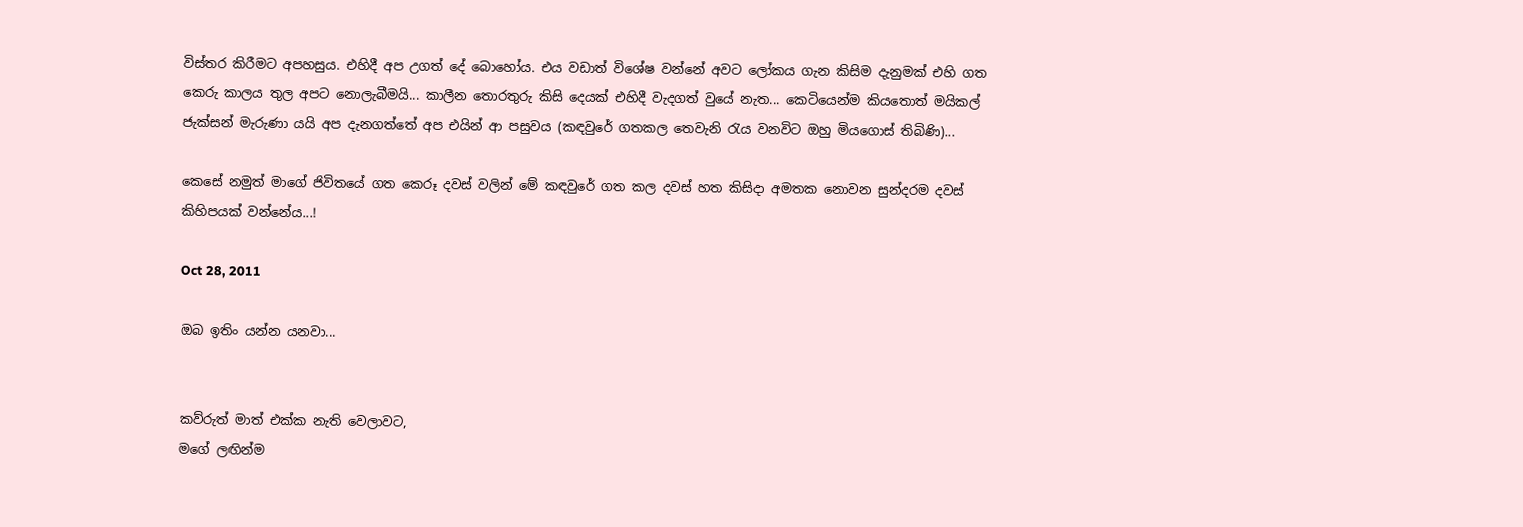විස්තර කිරීමට අපහසුය. එහිදී අප උගත් දේ බොහෝය. එය වඩාත් විශේෂ වන්නේ අවට ලෝකය ගැන කිසිම දැනුමක් එහි ගත කෙරු කාලය තුල අපට නොලැබීමයි... කාලීන තොරතුරු කිසි දෙයක් එහිදී වැදගත් වුයේ නැත... කෙටියෙන්ම කියතොත් මයිකල් ජැක්සන් මැරුණා යයි අප දැනගත්තේ අප එයින් ආ පසුවය (කඳවුරේ ගතකල තෙවැනි රැය වනවිට ඔහු මියගොස් තිබිණි)...

කෙසේ නමුත් මාගේ ජිවිතයේ ගත කෙරූ දවස් වලින් මේ කඳවුරේ ගත කල දවස් හත කිසිදා අමතක නොවන සුන්දරම දවස් කිහිපයක් වන්නේය...!

Oct 28, 2011

ඔබ ඉතිං යන්න යනවා...


කව්රුත් මාත් එක්ක නැති වෙලාවට,
මගේ ලඟින්ම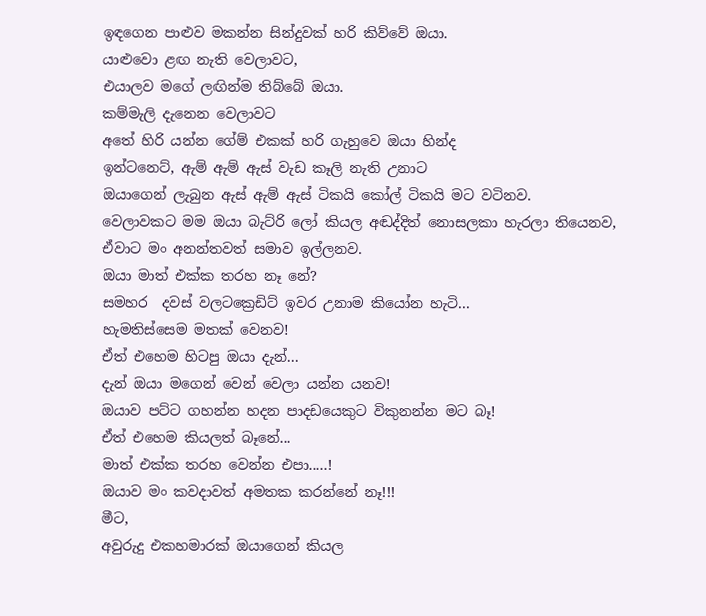ඉඳගෙන පාළුව මකන්න සින්දුවක් හරි කිව්වේ ඔයා.
යාළුවො ළඟ නැති වෙලාවට,
එයාලව මගේ ලඟින්ම තිබ්බේ ඔයා.
කම්මැලි දැනෙන වෙලාවට
අතේ හිරි යන්න ගේම් එකක් හරි ගැහුවෙ ඔයා හින්ද
ඉන්ටනෙට්, ඇම් ඇම් ඇස් වැඩ කෑලි නැති උනාට
ඔයාගෙන් ලැබුන ඇස් ඇම් ඇස් ටිකයි කෝල් ටිකයි මට වටිනව.
වෙලාවකට මම ඔයා බැට්රි ලෝ කියල අඬද්දිත් නොසලකා හැරලා තියෙනව,
ඒවාට මං අනන්තවත් සමාව ඉල්ලනව.
ඔයා මාත් එක්ක තරහ නෑ නේ?
සමහර  දවස් වලටක්‍රෙඩිට් ඉවර උනාම කියෝන හැටි...
හැමතිස්සෙම මතක් වෙනව!
ඒත් එහෙම හිටපු ඔයා දැන්...
දැන් ඔයා මගෙන් වෙන් වෙලා යන්න යනව!
ඔයාව පට්ට ගහන්න හදන පාදඩයෙකුට විකුනන්න මට බෑ!
ඒත් එහෙම කියලත් බෑනේ...
මාත් එක්ක තරහ වෙන්න එපා.....!
ඔයාව මං කවදාවත් අමතක කරන්නේ නෑ!!!
මීට,
අවුරුදු එකහමාරක් ඔයාගෙන් කියල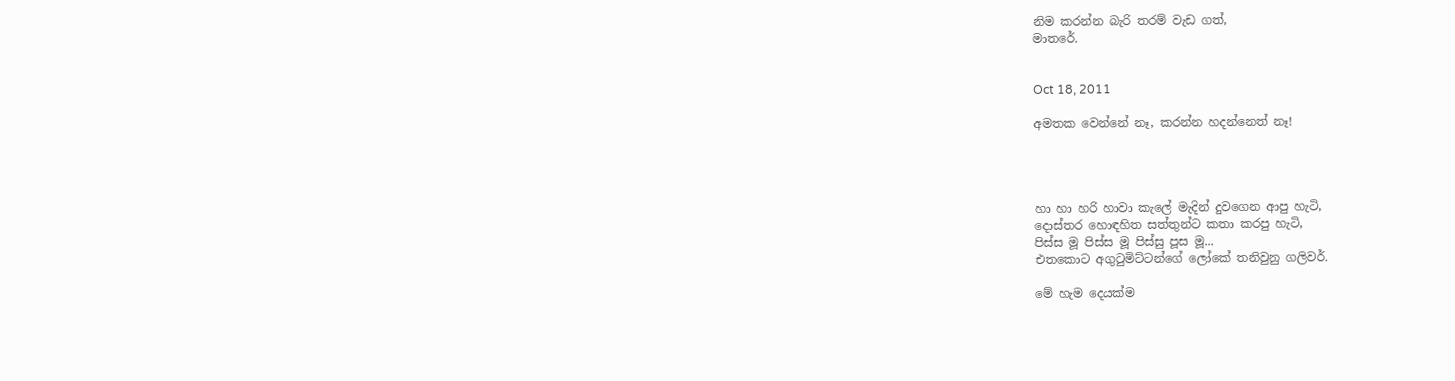නිම කරන්න බැරි තරම් වැඩ ගත්,
මාතරේ.


Oct 18, 2011

අමතක වෙන්නේ නෑ, කරන්න හදන්නෙත් නෑ!




හා හා හරි හාවා කැලේ මැදින් දුවගෙන ආපු හැටි,
දොස්තර හොඳහිත සත්තුන්ට කතා කරපු හැටි,
පිස්ස මූ පිස්ස මූ පිස්සු පූස මූ...
එතකොට අගුටුමිට්ටන්ගේ ලෝකේ තනිවුනු ගලිවර්.

මේ හැම දෙයක්ම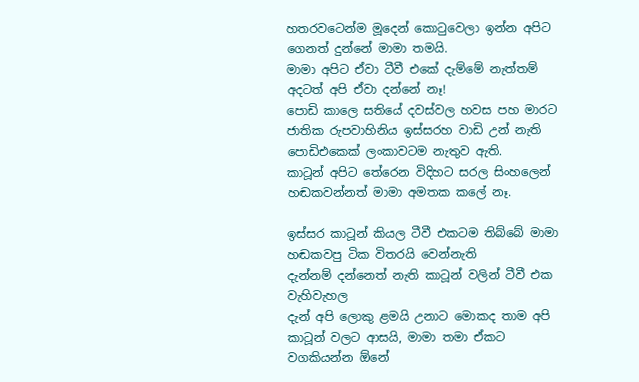හතරවටෙන්ම මූදෙන් කොටුවෙලා ඉන්න අපිට ගෙනත් දුන්නේ මාමා තමයි.
මාමා අපිට ඒවා ටීවී එකේ දැම්මේ නැත්තම් අදටත් අපි ඒවා දන්නේ නෑ!
පොඩි කාලෙ සතියේ දවස්වල හවස පහ මාරට ජාතික රුපවාහිනිය ඉස්සරහ වාඩි උන් නැති පොඩිඑකෙක් ලංකාවටම නැතුව ඇති.
කාටූන් අපිට තේරෙන විදිහට සරල සිංහලෙන් හඬකවන්නත් මාමා අමතක කලේ නෑ.

ඉස්සර කාටූන් කියල ටීවී එකටම තිබ්බේ මාමා හඬකවපු ටික විතරයි වෙන්නැති
දැන්නම් දන්නෙත් නැති කාටූන් වලින් ටීවී එක වැහිවැහල
දැන් අපි ලොකු ළමයි උනාට මොකද තාම අපි කාටූන් වලට ආසයි, මාමා තමා ඒකට වගකියන්න ඕනේ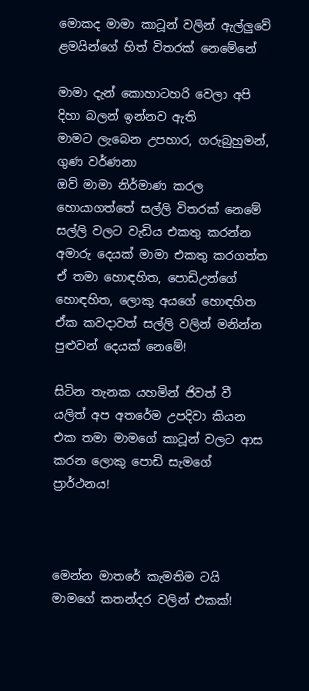මොකද මාමා කාටූන් වලින් ඇල්ලුවේ ළමයින්ගේ හිත් විතරක් නෙමේනේ

මාමා දැන් කොහාටහරි වෙලා අපි දිහා බලන් ඉන්නව ඇති
මාමට ලැබෙන උපහාර, ගරුබුහුමන්, ගුණ වර්ණනා
ඔව් මාමා නිර්මාණ කරල හොයාගත්තේ සල්ලි විතරක් නෙමේ
සල්ලි වලට වැඩිය එකතු කරන්න අමාරු දෙයක් මාමා එකතු කරගත්ත
ඒ තමා හොඳහිත, පොඩිඋන්ගේ හොඳහිත, ලොකු අයගේ හොඳහිත
ඒක කවදාවත් සල්ලි වලින් මනින්න පුළුවන් දෙයක් නෙමේ!

සිටින තැනක යහමින් ජිවත් වී යලිත් අප අතරේම උපදිවා කියන එක තමා මාමගේ කාටූන් වලට ආස කරන ලොකු පොඩි සැමගේ ප්‍රාර්ථනය!



මෙන්න මාතරේ කැමතිම ටයි මාමගේ කතන්දර වලින් එකක්!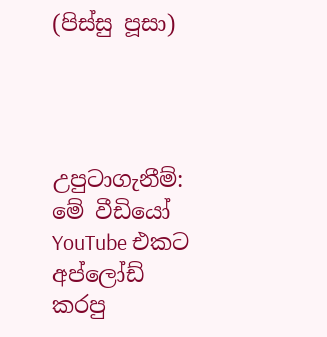(පිස්සු පූසා)




උපුටාගැනීම්: මේ වීඩියෝ YouTube එකට අප්ලෝඩ් කරපු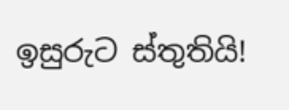ඉසුරුට ස්තුතියි!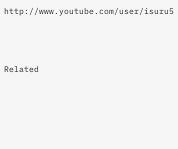http://www.youtube.com/user/isuru5




Related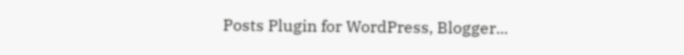Posts Plugin for WordPress, Blogger...